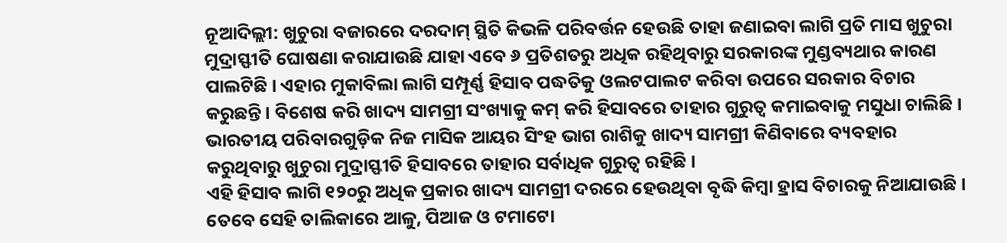ନୂଆଦିଲ୍ଲୀ: ଖୁଚୁରା ବଜାରରେ ଦରଦାମ୍ ସ୍ଥିତି କିଭଳି ପରିବର୍ତ୍ତନ ହେଉଛି ତାହା ଜଣାଇବା ଲାଗି ପ୍ରତି ମାସ ଖୁଚୁରା ମୁଦ୍ରାସ୍ଫୀତି ଘୋଷଣା କରାଯାଉଛି ଯାହା ଏବେ ୬ ପ୍ରତିଶତରୁ ଅଧିକ ରହିଥିବାରୁ ସରକାରଙ୍କ ମୁଣ୍ଡବ୍ୟଥାର କାରଣ ପାଲଟିଛି। ଏହାର ମୁକାବିଲା ଲାଗି ସମ୍ପୂର୍ଣ୍ଣ ହିସାବ ପଦ୍ଧତିକୁ ଓଲଟପାଲଟ କରିବା ଉପରେ ସରକାର ବିଚାର କରୁଛନ୍ତି। ବିଶେଷ କରି ଖାଦ୍ୟ ସାମଗ୍ରୀ ସଂଖ୍ୟାକୁ କମ୍ କରି ହିସାବରେ ତାହାର ଗୁରୁତ୍ବ କମାଇବାକୁ ମସୁଧା ଚାଲିଛି। ଭାରତୀୟ ପରିବାରଗୁଡ଼ିକ ନିଜ ମାସିକ ଆୟର ସିଂହ ଭାଗ ରାଶିକୁ ଖାଦ୍ୟ ସାମଗ୍ରୀ କିଣିବାରେ ବ୍ୟବହାର କରୁଥିବାରୁ ଖୁଚୁରା ମୁଦ୍ରାସ୍ଫୀତି ହିସାବରେ ତାହାର ସର୍ବାଧିକ ଗୁରୁତ୍ବ ରହିଛି।
ଏହି ହିସାବ ଲାଗି ୧୨୦ରୁ ଅଧିକ ପ୍ରକାର ଖାଦ୍ୟ ସାମଗ୍ରୀ ଦରରେ ହେଉଥିବା ବୃଦ୍ଧି କିମ୍ବା ହ୍ରାସ ବିଚାରକୁ ନିଆଯାଉଛି। ତେବେ ସେହି ତାଲିକାରେ ଆଳୁ, ପିଆଜ ଓ ଟମାଟୋ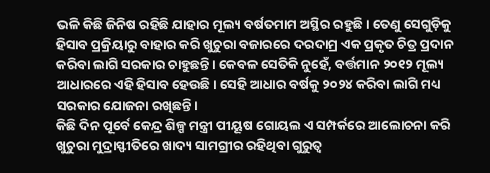ଭଳି କିଛି ଜିନିଷ ରହିଛି ଯାହାର ମୂଲ୍ୟ ବର୍ଷତମାମ ଅସ୍ଥିର ରହୁଛି। ତେଣୁ ସେଗୁଡ଼ିକୁ ହିସାବ ପ୍ରକ୍ରିୟାରୁ ବାହାର କରି ଖୁଚୁରା ବଜାରରେ ଦରଦାମ୍ର ଏକ ପ୍ରକୃତ ଚିତ୍ର ପ୍ରଦାନ କରିବା ଲାଗି ସରକାର ଚାହୁଛନ୍ତି। କେବଳ ସେତିକି ନୁହେଁ, ବର୍ତ୍ତମାନ ୨୦୧୨ ମୂଲ୍ୟ ଆଧାରରେ ଏହି ହିସାବ ହେଉଛି। ସେହି ଆଧାର ବର୍ଷକୁ ୨୦୨୪ କରିବା ଲାଗି ମଧ୍ୟ ସରକାର ଯୋଜନା ରଖିଛନ୍ତି।
କିଛି ଦିନ ପୂର୍ବେ କେନ୍ଦ୍ର ଶିଳ୍ପ ମନ୍ତ୍ରୀ ପୀୟୂଷ ଗୋୟଲ ଏ ସମ୍ପର୍କରେ ଆଲୋଚନା କରି ଖୁଚୁରା ମୁଦ୍ରାସ୍ଫୀତିରେ ଖାଦ୍ୟ ସାମଗ୍ରୀର ରହିଥିବା ଗୁରୁତ୍ବ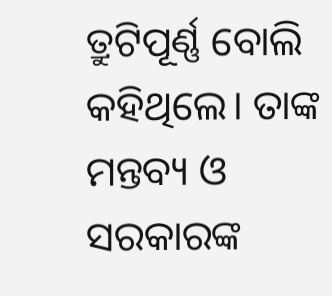ତ୍ରୁଟିପୂର୍ଣ୍ଣ ବୋଲି କହିଥିଲେ। ତାଙ୍କ ମନ୍ତବ୍ୟ ଓ ସରକାରଙ୍କ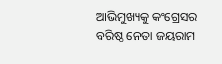ଆଭିମୁଖ୍ୟକୁ କଂଗ୍ରେସର ବରିଷ୍ଠ ନେତା ଜୟରାମ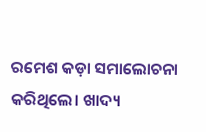ରମେଶ କଡ଼ା ସମାଲୋଚନା କରିଥିଲେ। ଖାଦ୍ୟ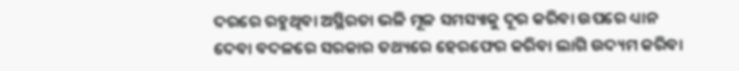ଦରରେ ରହୁଥିବା ଅସ୍ଥିରତା ଭଳି ମୂଳ ସମସ୍ୟାକୁ ଦୂର କରିବା ଉପରେ ଧ୍ୟାନ ଦେବା ବଦଳରେ ସରକାର ତଥ୍ୟରେ ହେରଫେର କରିବା ଲାଗି ଉଦ୍ୟମ କରିବା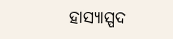ହାସ୍ୟାସ୍ପଦ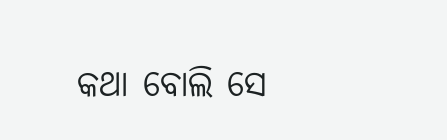କଥା ବୋଲି ସେ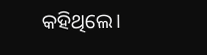କହିଥିଲେ।